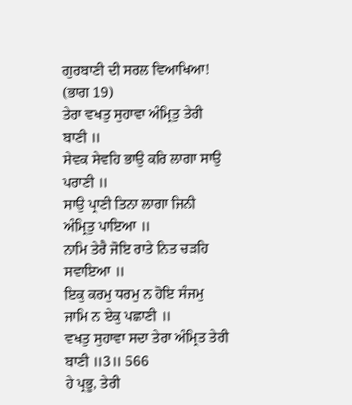ਗੁਰਬਾਣੀ ਦੀ ਸਰਲ ਵਿਆਖਿਆ! (ਭਾਗ 19)
ਤੇਰਾ ਵਖਤੁ ਸੁਹਾਵਾ ਅੰਮ੍ਰਿਤੁ ਤੇਰੀ ਬਾਣੀ ॥
ਸੇਵਕ ਸੇਵਹਿ ਭਾਉ ਕਰਿ ਲਾਗਾ ਸਾਉ ਪਰਾਣੀ ॥
ਸਾਉ ਪ੍ਰਾਣੀ ਤਿਨਾ ਲਾਗਾ ਜਿਨੀ ਅੰਮ੍ਰਿਤੁ ਪਾਇਆ ॥
ਨਾਮਿ ਤੇਰੈ ਜੋਇ ਰਾਤੇ ਨਿਤ ਚੜਹਿ ਸਵਾਇਆ ॥
ਇਕੁ ਕਰਮੁ ਧਰਮੁ ਨ ਹੋਇ ਸੰਜਮੁ ਜਾਮਿ ਨ ਏਕੁ ਪਛਾਣੀ ॥
ਵਖਤੁ ਸੁਹਾਵਾ ਸਦਾ ਤੇਰਾ ਅੰਮ੍ਰਿਤ ਤੇਰੀ ਬਾਣੀ ॥3॥ 566
ਹੇ ਪ੍ਰਭੂ, ਤੇਰੀ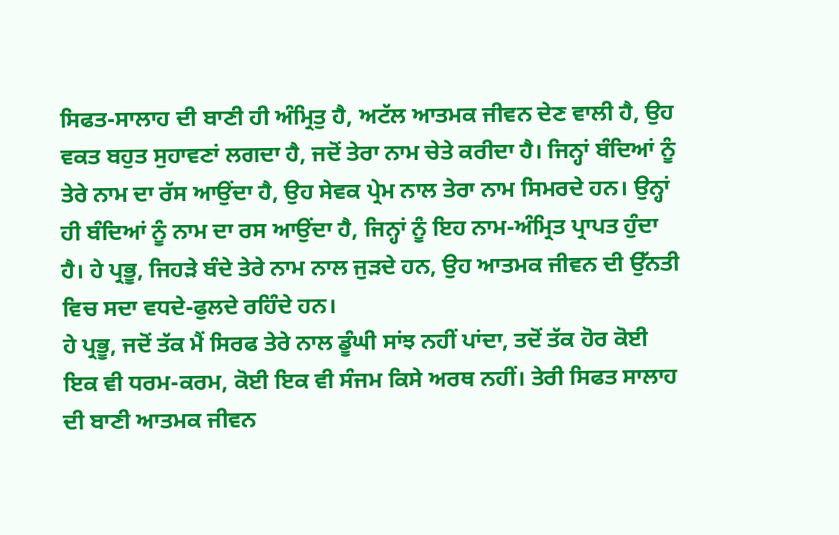ਸਿਫਤ-ਸਾਲਾਹ ਦੀ ਬਾਣੀ ਹੀ ਅੰਮ੍ਰਿਤੁ ਹੈ, ਅਟੱਲ ਆਤਮਕ ਜੀਵਨ ਦੇਣ ਵਾਲੀ ਹੈ, ਉਹ ਵਕਤ ਬਹੁਤ ਸੁਹਾਵਣਾਂ ਲਗਦਾ ਹੈ, ਜਦੋਂ ਤੇਰਾ ਨਾਮ ਚੇਤੇ ਕਰੀਦਾ ਹੈ। ਜਿਨ੍ਹਾਂ ਬੰਦਿਆਂ ਨੂੰ ਤੇਰੇ ਨਾਮ ਦਾ ਰੱਸ ਆਉਂਦਾ ਹੈ, ਉਹ ਸੇਵਕ ਪ੍ਰੇਮ ਨਾਲ ਤੇਰਾ ਨਾਮ ਸਿਮਰਦੇ ਹਨ। ਉਨ੍ਹਾਂ ਹੀ ਬੰਦਿਆਂ ਨੂੰ ਨਾਮ ਦਾ ਰਸ ਆਉਂਦਾ ਹੈ, ਜਿਨ੍ਹਾਂ ਨੂੰ ਇਹ ਨਾਮ-ਅੰਮ੍ਰਿਤ ਪ੍ਰਾਪਤ ਹੁੰਦਾ ਹੈ। ਹੇ ਪ੍ਰਭੂ, ਜਿਹੜੇ ਬੰਦੇ ਤੇਰੇ ਨਾਮ ਨਾਲ ਜੁੜਦੇ ਹਨ, ਉਹ ਆਤਮਕ ਜੀਵਨ ਦੀ ਉੱਨਤੀ ਵਿਚ ਸਦਾ ਵਧਦੇ-ਫੁਲਦੇ ਰਹਿੰਦੇ ਹਨ।
ਹੇ ਪ੍ਰਭੂ, ਜਦੋਂ ਤੱਕ ਮੈਂ ਸਿਰਫ ਤੇਰੇ ਨਾਲ ਡੂੰਘੀ ਸਾਂਝ ਨਹੀਂ ਪਾਂਦਾ, ਤਦੋਂ ਤੱਕ ਹੋਰ ਕੋਈ ਇਕ ਵੀ ਧਰਮ-ਕਰਮ, ਕੋਈ ਇਕ ਵੀ ਸੰਜਮ ਕਿਸੇ ਅਰਥ ਨਹੀਂ। ਤੇਰੀ ਸਿਫਤ ਸਾਲਾਹ ਦੀ ਬਾਣੀ ਆਤਮਕ ਜੀਵਨ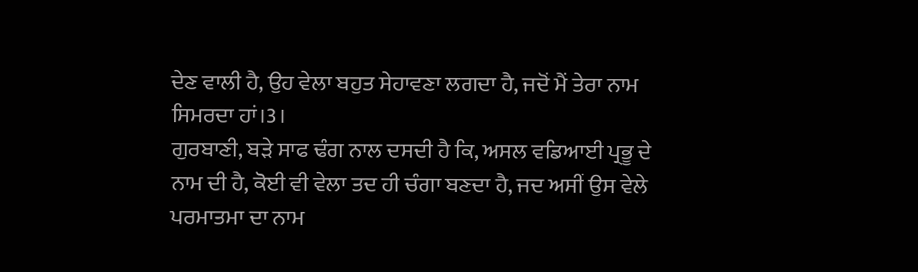ਦੇਣ ਵਾਲੀ ਹੈ, ਉਹ ਵੇਲਾ ਬਹੁਤ ਸੇਹਾਵਣਾ ਲਗਦਾ ਹੈ, ਜਦੋਂ ਮੈਂ ਤੇਰਾ ਨਾਮ ਸਿਮਰਦਾ ਹਾਂ।3।
ਗੁਰਬਾਣੀ, ਬੜੇ ਸਾਫ ਢੰਗ ਨਾਲ ਦਸਦੀ ਹੈ ਕਿ, ਅਸਲ ਵਡਿਆਈ ਪ੍ਰਭੂ ਦੇ ਨਾਮ ਦੀ ਹੈ, ਕੋਈ ਵੀ ਵੇਲਾ ਤਦ ਹੀ ਚੰਗਾ ਬਣਦਾ ਹੈ, ਜਦ ਅਸੀਂ ਉਸ ਵੇਲੇ ਪਰਮਾਤਮਾ ਦਾ ਨਾਮ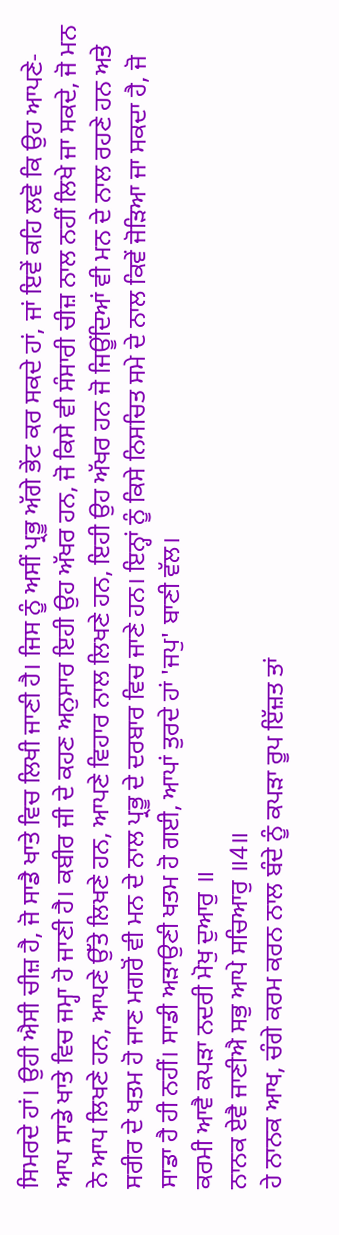ਸਿਮਰਦੇ ਹਾਂ। ਉਹੀ ਐਸੀ ਚੀਜ਼ ਹੈ, ਜੋ ਸਾਡੈ ਖਾਤੇ ਵਿਚ ਲਿਖੀ ਜਾਣੀ ਹੈ। ਜਿਸ ਨੂੰ ਅਸੀਂ ਪ੍ਰਭੂ ਅੱਗੇ ਭੇਂਟ ਕਰ ਸਕਦੇ ਹਾਂ, ਜਾਂ ਇਵੇਂ ਕਹਿ ਲਵੋ ਕਿ ਉਹ ਆਪਣੇ-ਆਪ ਸਾਡੇ ਖਾਤੇ ਵਿਚ ਜਮ੍ਹਾ ਹੋ ਜਾਣੀ ਹੈ। ਕਬੀਰ ਜੀ ਦੇ ਕਹਣ ਅਨੁਸਾਰ ਇਹੀ ਉਹ ਅੱਖਰ ਹਨ, ਜੋ ਕਿਸੇ ਵੀ ਸੰਸਾਰੀ ਚੀਜ਼ ਨਾਲ ਨਹੀਂ ਲਿਖੇ ਜਾ ਸਕਦੇ, ਜੋ ਮਨ ਨੇ ਆਪ ਲਿਖਣੇ ਹਨ, ਆਪਣੇ ਉੱਤੇ ਲਿਖਣੇ ਹਨ, ਆਪਣੇ ਵਿਹਾਰ ਨਾਲ ਲਿਖਣੇ ਹਨ, ਇਹੀ ਉਹ ਅੱਖਰ ਹਨ ਜੋ ਜਿਊਂਦਿਆਂ ਵੀ ਮਨ ਦੇ ਨਾਲ ਰਹਣੇ ਹਨ ਅਤੇ ਸਰੀਰ ਦੇ ਖਤਮ ਹੋ ਜਾਣ ਮਗਰੋਂ ਵੀ ਮਨ ਦੇ ਨਾਲ ਪ੍ਰਭੂ ਦੇ ਦਰਬਾਰ ਵਿਚ ਜਾਣੇ ਹਨ। ਇਨ੍ਹਾਂ ਨੂੰ ਕਿਸੇ ਨਿਸਚਿਤ ਸਮੇ ਦੇ ਨਾਲ ਕਿਵੇਂ ਜੋੜਿਆ ਜਾ ਸਕਦਾ ਹੈ, ਜੋ ਸਾਡਾ ਹੈ ਹੀ ਨਹੀਂ। ਸਾਡੀ ਅੜਾਉਣੀ ਖਤਮ ਹੋ ਗਈ, ਆਪਾਂ ਤੁਰਦੇ ਹਾਂ 'ਜਪੁ' ਬਾਣੀ ਵੱਲ।
ਕਰਮੀ ਆਵੈ ਕਪੜਾ ਨਦਰੀ ਮੋਖੁ ਦੁਆਰੁ ॥
ਨਾਨਕ ਏਵੈ ਜਾਣੀਐ ਸਭੁ ਆਪੇ ਸਚਿਆਰੁ ॥4॥
ਹੇ ਨਾਨਕ ਆਖ, ਚੰਗੇ ਕਰਮ ਕਰਨ ਨਾਲ ਬੰਦੇ ਨੂੰ ਕਪੜਾ ਰੂਪ ਇੱਜ਼ਤ ਤਾਂ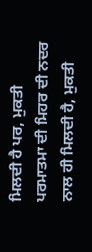ਮਿਲਦੀ ਹੈ ਪਰ, ਮੁਕਤੀ ਪਰਮਾਤਮਾ ਦੀ ਮਿਹਰ ਦੀ ਨਦਰ ਨਾਲ ਹੀ ਮਿਲਦੀ ਹੈ, ਮੁਕਤੀ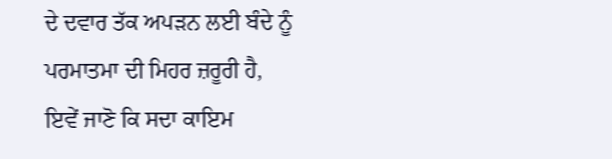ਦੇ ਦਵਾਰ ਤੱਕ ਅਪੜਨ ਲਈ ਬੰਦੇ ਨੂੰ ਪਰਮਾਤਮਾ ਦੀ ਮਿਹਰ ਜ਼ਰੂਰੀ ਹੈ, ਇਵੇਂ ਜਾਣੋ ਕਿ ਸਦਾ ਕਾਇਮ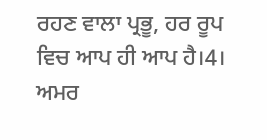ਰਹਣ ਵਾਲਾ ਪ੍ਰਭੂ, ਹਰ ਰੂਪ ਵਿਚ ਆਪ ਹੀ ਆਪ ਹੈ।4।
ਅਮਰ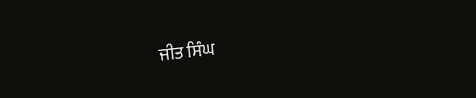ਜੀਤ ਸਿੰਘ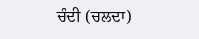ਚੰਦੀ (ਚਲਦਾ)